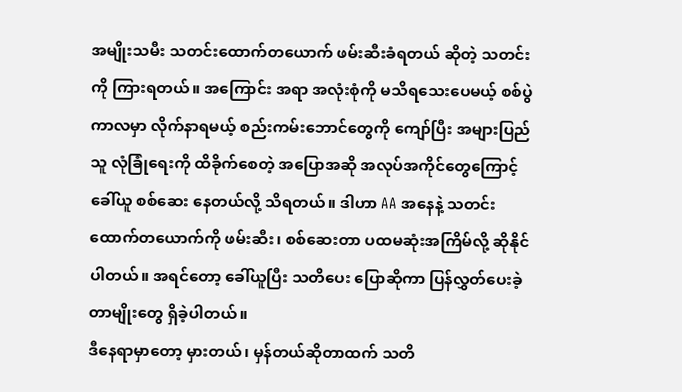အမျိုးသမီး သတင်းထောက်တယောက် ဖမ်းဆီးခံရတယ် ဆိုတဲ့ သတင်းကို ကြားရတယ်။ အကြောင်း အရာ အလုံးစုံကို မသိရသေးပေမယ့် စစ်ပွဲကာလမှာ လိုက်နာရမယ့် စည်းကမ်းဘောင်တွေကို ကျော်ပြီး အများပြည်သူ လုံခြုံရေးကို ထိခိုက်စေတဲ့ အပြောအဆို အလုပ်အကိုင်တွေကြောင့် ခေါ်ယူ စစ်ဆေး နေတယ်လို့ သိရတယ်။ ဒါဟာ AA အနေနဲ့ သတင်းထောက်တယောက်ကို ဖမ်းဆီး၊ စစ်ဆေးတာ ပထမဆုံးအကြိမ်လို့ ဆိုနိုင်ပါတယ်။ အရင်တော့ ခေါ်ယူပြီး သတိပေး ပြောဆိုကာ ပြန်လွှတ်ပေးခဲ့ တာမျိုးတွေ ရှိခဲ့ပါတယ်။
ဒီနေရာမှာတော့ မှားတယ်၊ မှန်တယ်ဆိုတာထက် သတိ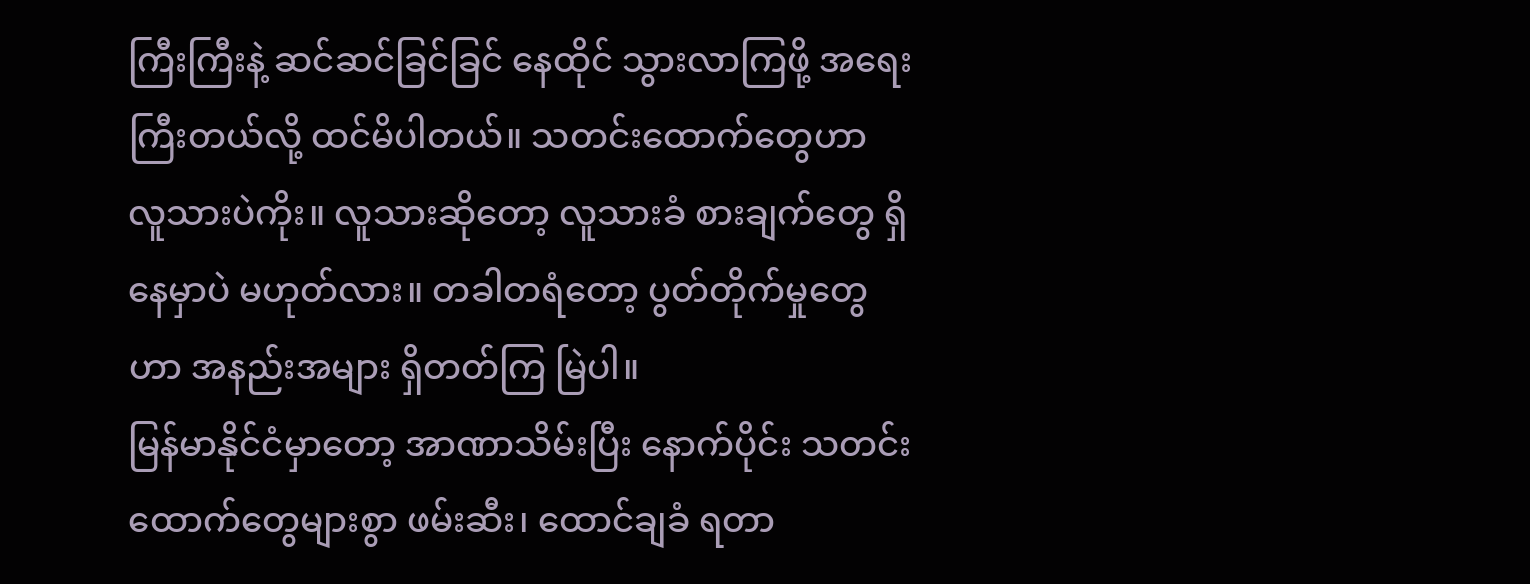ကြီးကြီးနဲ့ ဆင်ဆင်ခြင်ခြင် နေထိုင် သွားလာကြဖို့ အရေးကြီးတယ်လို့ ထင်မိပါတယ်။ သတင်းထောက်တွေဟာ လူသားပဲကိုး။ လူသားဆိုတော့ လူသားခံ စားချက်တွေ ရှိနေမှာပဲ မဟုတ်လား။ တခါတရံတော့ ပွတ်တိုက်မှုတွေဟာ အနည်းအများ ရှိတတ်ကြ မြဲပါ။
မြန်မာနိုင်ငံမှာတော့ အာဏာသိမ်းပြီး နောက်ပိုင်း သတင်းထောက်တွေများစွာ ဖမ်းဆီး၊ ထောင်ချခံ ရတာ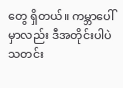တွေ ရှိတယ်။ ကမ္ဘာပေါ်မှာလည်း ဒီအတိုင်းပါပဲ သတင်း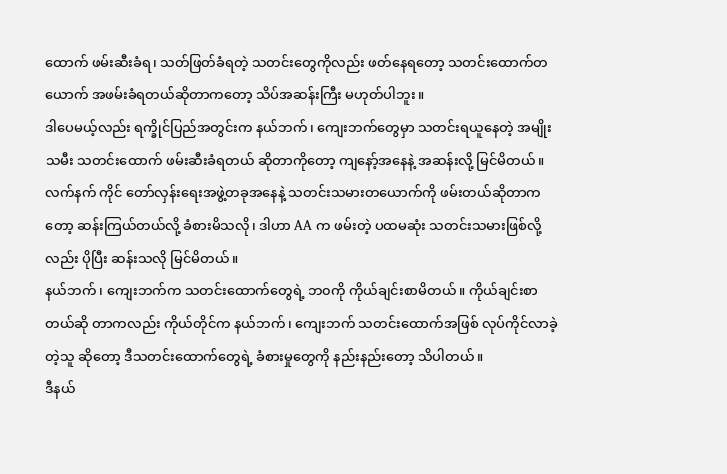ထောက် ဖမ်းဆီးခံရ၊ သတ်ဖြတ်ခံရတဲ့ သတင်းတွေကိုလည်း ဖတ်နေရတော့ သတင်းထောက်တယောက် အဖမ်းခံရတယ်ဆိုတာကတော့ သိပ်အဆန်းကြီး မဟုတ်ပါဘူး။
ဒါပေမယ့်လည်း ရက္ခိုင်ပြည်အတွင်းက နယ်ဘက်၊ ကျေးဘက်တွေမှာ သတင်းရယူနေတဲ့ အမျိုးသမီး သတင်းထောက် ဖမ်းဆီးခံရတယ် ဆိုတာကိုတော့ ကျနော့်အနေနဲ့ အဆန်းလို့ မြင်မိတယ်။ လက်နက် ကိုင် တော်လှန်းရေးအဖွဲ့တခုအနေနဲ့ သတင်းသမားတယောက်ကို ဖမ်းတယ်ဆိုတာကတော့ ဆန်းကြယ်တယ်လို့ ခံစားမိသလို၊ ဒါဟာ AA က ဖမ်းတဲ့ ပထမဆုံး သတင်းသမားဖြစ်လို့လည်း ပိုပြီး ဆန်းသလို မြင်မိတယ်။
နယ်ဘက်၊ ကျေးဘက်က သတင်းထောက်တွေရဲ့ ဘ၀ကို ကိုယ်ချင်းစာမိတယ်။ ကိုယ်ချင်းစာတယ်ဆို တာကလည်း ကိုယ်တိုင်က နယ်ဘက်၊ ကျေးဘက် သတင်းထောက်အဖြစ် လုပ်ကိုင်လာခဲ့တဲ့သူ ဆိုတော့ ဒီသတင်းထောက်တွေရဲ့ ခံစားမှုတွေကို နည်းနည်းတော့ သိပါတယ်။
ဒီနယ်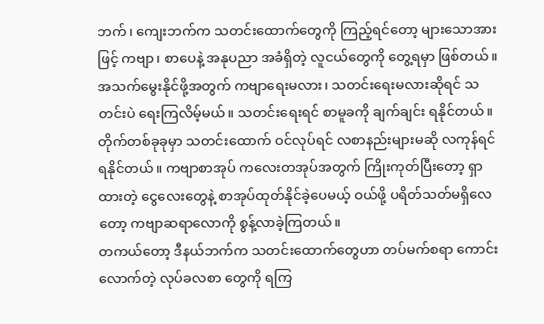ဘက်၊ ကျေးဘက်က သတင်းထောက်တွေကို ကြည့်ရင်တော့ များသောအားဖြင့် ကဗျာ၊ စာပေနဲ့ အနုပညာ အခံရှိတဲ့ လူငယ်တွေကို တွေ့ရမှာ ဖြစ်တယ်။ အသက်မွေးနိုင်ဖို့အတွက် ကဗျာရေးမလား၊ သတင်းရေးမလားဆိုရင် သတင်းပဲ ရေးကြလိမ့်မယ်။ သတင်းရေးရင် စာမူခကို ချက်ချင်း ရနိုင်တယ်။ တိုက်တစ်ခုခုမှာ သတင်းထောက် ဝင်လုပ်ရင် လစာနည်းများမဆို လကုန်ရင် ရနိုင်တယ်။ ကဗျာစာအုပ် ကလေးတအုပ်အတွက် ကြိုးကုတ်ပြီးတော့ ရှာထားတဲ့ ငွေလေးတွေနဲ့ စာအုပ်ထုတ်နိုင်ခဲ့ပေမယ့် ဝယ်ဖို့ ပရိတ်သတ်မရှိလေတော့ ကဗျာဆရာလောကို စွန့်လာခဲ့ကြတယ်။
တကယ်တော့ ဒီနယ်ဘက်က သတင်းထောက်တွေဟာ တပ်မက်စရာ ကောင်းလောက်တဲ့ လုပ်ခလစာ တွေကို ရကြ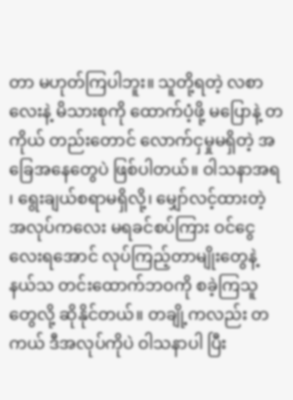တာ မဟုတ်ကြပါဘူး။ သူတို့ရတဲ့ လစာလေးနဲ့ မိသားစုကို ထောက်ပံ့ဖို့ မပြောနဲ့ တကိုယ် တည်းတောင် လောက်ငှမှုမရှိတဲ့ အခြေအနေတွေပဲ ဖြစ်ပါတယ်။ ဝါသနာအရ ၊ ရွေးချယ်စရာမရှိလို့၊ မျှော်လင့်ထားတဲ့ အလုပ်ကလေး မရခင်စပ်ကြား ဝင်ငွေလေးရအောင် လုပ်ကြည့်တာမျိုးတွေနဲ့ နယ်သ တင်းထောက်ဘဝကို စခဲ့ကြသူတွေလို့ ဆိုနိုင်တယ်။ တချို့ကလည်း တကယ် ဒီအလုပ်ကိုပဲ ဝါသနာပါ ပြီး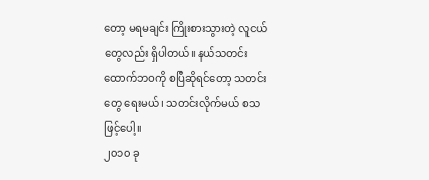တော့ မရမချင်း ကြိုးစားသွားတဲ့ လူငယ်တွေလည်း ရှိပါတယ်။ နယ်သတင်းထောက်ဘဝကို စပြီဆိုရင်တော့ သတင်းတွေ ရေးမယ်၊ သတင်းလိုက်မယ် စသဖြင့်ပေါ့။
၂၀၁၀ ခု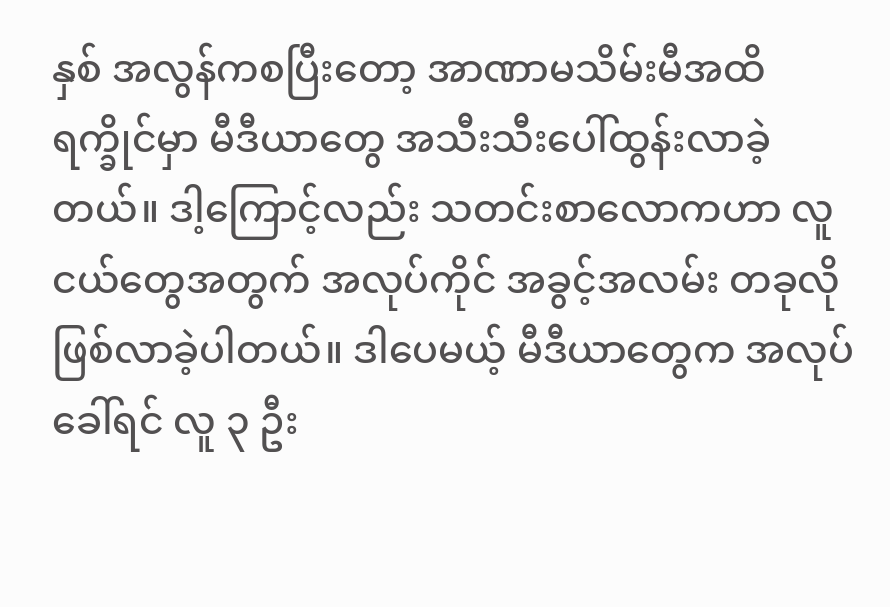နှစ် အလွန်ကစပြီးတော့ အာဏာမသိမ်းမီအထိ ရက္ခိုင်မှာ မီဒီယာတွေ အသီးသီးပေါ်ထွန်းလာခဲ့ တယ်။ ဒါ့ကြောင့်လည်း သတင်းစာလောကဟာ လူငယ်တွေအတွက် အလုပ်ကိုင် အခွင့်အလမ်း တခုလို ဖြစ်လာခဲ့ပါတယ်။ ဒါပေမယ့် မီဒီယာတွေက အလုပ်ခေါ်ရင် လူ ၃ ဦး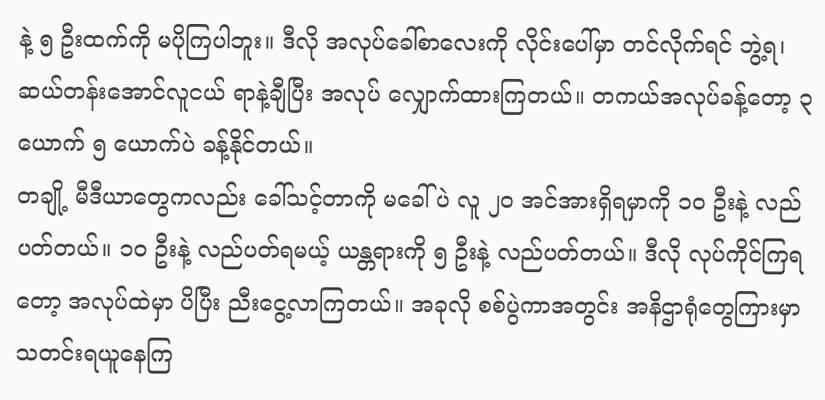နဲ့ ၅ ဦးထက်ကို မပိုကြပါဘူး။ ဒီလို အလုပ်ခေါ်စာလေးကို လိုင်းပေါ်မှာ တင်လိုက်ရင် ဘွဲ့ရ၊ ဆယ်တန်းအောင်လူငယ် ရာနဲ့ချီပြီး အလုပ် လျှောက်ထားကြတယ်။ တကယ်အလုပ်ခန့်တော့ ၃ ယောက် ၅ ယောက်ပဲ ခန့်နိုင်တယ်။
တချို့ မီဒီယာတွေကလည်း ခေါ်သင့်တာကို မခေါ်ပဲ လူ ၂၀ အင်အားရှိရမှာကို ၁၀ ဦးနဲ့ လည်ပတ်တယ်။ ၁၀ ဦးနဲ့ လည်ပတ်ရမယ့် ယန္တရားကို ၅ ဦးနဲ့ လည်ပတ်တယ်။ ဒီလို လုပ်ကိုင်ကြရတော့ အလုပ်ထဲမှာ ပိပြီး ညီးငွေ့လာကြတယ်။ အခုလို စစ်ပွဲကာအတွင်း အနိဌာရုံတွေကြားမှာ သတင်းရယူနေကြ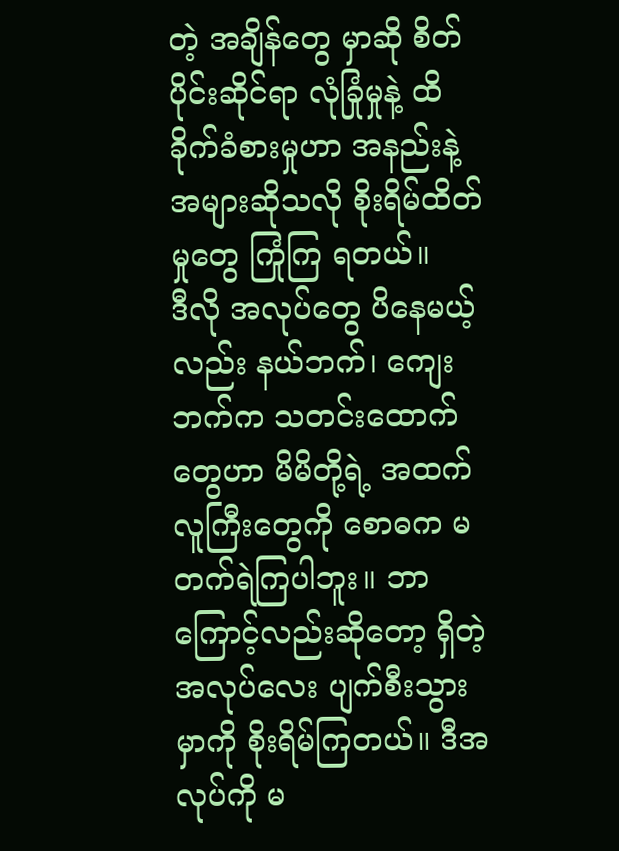တဲ့ အချိန်တွေ မှာဆို စိတ်ပိုင်းဆိုင်ရာ လုံခြုံမှုနဲ့ ထိခိုက်ခံစားမှုဟာ အနည်းနဲ့ အများဆိုသလို စိုးရိမ်ထိတ်မှုတွေ ကြုံကြ ရတယ်။
ဒီလို အလုပ်တွေ ပိနေမယ့်လည်း နယ်ဘက်၊ ကျေးဘက်က သတင်းထောက်တွေဟာ မိမိတို့ရဲ့ အထက် လူကြီးတွေကို စောဓက မတက်ရဲကြပါဘူး။ ဘာကြောင့်လည်းဆိုတော့ ရှိတဲ့အလုပ်လေး ပျက်စီးသွား မှာကို စိုးရိမ်ကြတယ်။ ဒီအလုပ်ကို မ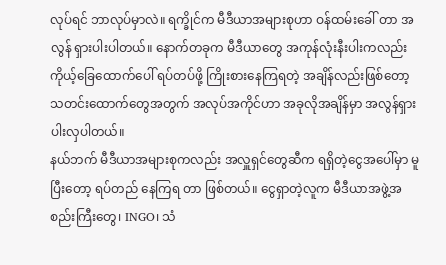လုပ်ရင် ဘာလုပ်မှာလဲ။ ရက္ခိုင်က မီဒီယာအများစုဟာ ဝန်ထမ်းခေါ် တာ အလွန် ရှားပါးပါတယ်။ နောက်တခုက မီဒီယာတွေ အကုန်လုံးနီးပါးကလည်း ကိုယ့်ခြေထောက်ပေါ် ရပ်တပ်ဖို့ ကြိုးစားနေကြရတဲ့ အချိန်လည်းဖြစ်တော့ သတင်းထောက်တွေအတွက် အလုပ်အကိုင်ဟာ အခုလိုအချိန်မှာ အလွန်ရှားပါးလှပါတယ်။
နယ်ဘက် မီဒီယာအများစုကလည်း အလှူရှင်တွေဆီက ရရှိတဲ့ငွေအပေါ်မှာ မူပြီးတော့ ရပ်တည် နေကြရ တာ ဖြစ်တယ်။ ငွေရှာတဲ့လူက မီဒီယာအဖွဲ့အစည်းကြီးတွေ၊ INGO၊ သံ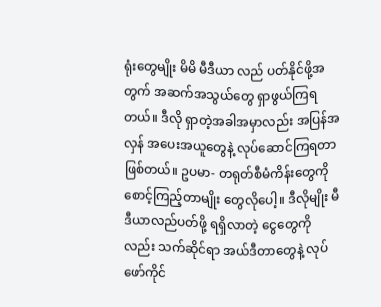ရုံးတွေမျိုး မိမိ မီဒီယာ လည် ပတ်နိုင်ဖို့အတွက် အဆက်အသွယ်တွေ ရှာဖွယ်ကြရတယ်။ ဒီလို ရှာတဲ့အခါအမှာလည်း အပြန်အလှန် အပေးအယူတွေနဲ့ လုပ်ဆောင်ကြရတာ ဖြစ်တယ်။ ဥပမာ- တရုတ်စီမံကိန်းတွေကို စောင့်ကြည့်တာမျိုး တွေလိုပေါ့။ ဒီလိုမျိုး မီဒီယာလည်ပတ်ဖို့ ရရှိလာတဲ့ ငွေတွေကိုလည်း သက်ဆိုင်ရာ အယ်ဒီတာတွေနဲ့ လုပ်ဖော်ကိုင်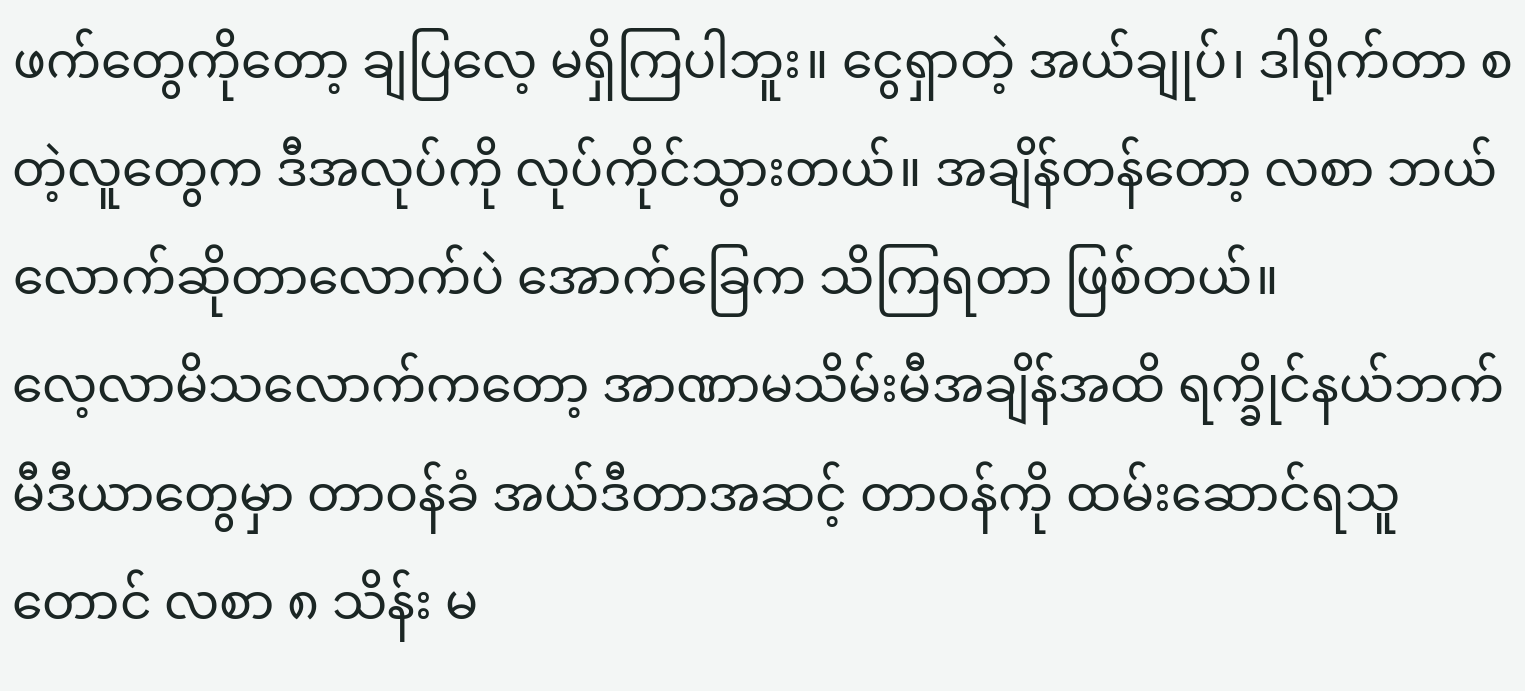ဖက်တွေကိုတော့ ချပြလေ့ မရှိကြပါဘူး။ ငွေရှာတဲ့ အယ်ချုပ်၊ ဒါရိုက်တာ စတဲ့လူတွေက ဒီအလုပ်ကို လုပ်ကိုင်သွားတယ်။ အချိန်တန်တော့ လစာ ဘယ်လောက်ဆိုတာလောက်ပဲ အောက်ခြေက သိကြရတာ ဖြစ်တယ်။
လေ့လာမိသလောက်ကတော့ အာဏာမသိမ်းမီအချိန်အထိ ရက္ခိုင်နယ်ဘက် မီဒီယာတွေမှာ တာဝန်ခံ အယ်ဒီတာအဆင့် တာဝန်ကို ထမ်းဆောင်ရသူတောင် လစာ ၈ သိန်း မ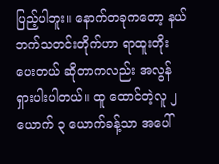ပြည့်ပါဘူး။ နောက်တခုကတော့ နယ်ဘက်သတင်းတိုက်ဟာ ရာထူးတိုးပေးတယ် ဆိုတာကလည်း အလွန် ရှားပါးပါတယ်။ ထူ ထောင်တဲ့လူ ၂ ယောက် ၃ ယောက်ခန့်သာ အပေါ်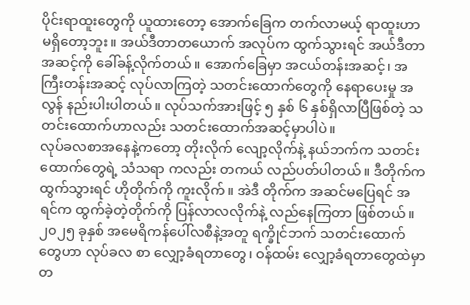ပိုင်းရာထူးတွေကို ယူထားတော့ အောက်ခြေက တက်လာမယ့် ရာထူးဟာ မရှိတော့ဘူး။ အယ်ဒီတာတယောက် အလုပ်က ထွက်သွားရင် အယ်ဒီတာ အဆင့်ကို ခေါ်ခန့်လိုက်တယ်။ အောက်ခြေမှာ အငယ်တန်းအဆင့်၊ အကြီးတန်းအဆင့် လုပ်လာကြတဲ့ သတင်းထောက်တွေကို နေရာပေးမှု အလွန် နည်းပါးပါတယ်။ လုပ်သက်အားဖြင့် ၅ နှစ် ၆ နှစ်ရှိလာပြီဖြစ်တဲ့ သတင်းထောက်ဟာလည်း သတင်းထောက်အဆင့်မှာပါပဲ။
လုပ်ခလစာအနေနဲ့ကတော့ တိုးလိုက် လျော့လိုက်နဲ့ နယ်ဘက်က သတင်းထောက်တွေရဲ့ သံသရာ ကလည်း တကယ် လည်ပတ်ပါတယ်။ ဒီတိုက်က ထွက်သွားရင် ဟိုတိုက်ကို ကူးလိုက်။ အဲဒီ တိုက်က အဆင်မပြေရင် အရင်က ထွက်ခဲ့တဲ့တိုက်ကို ပြန်လာလလိုက်နဲ့ လည်နေကြတာ ဖြစ်တယ်။
၂၀၂၅ ခုနှစ် အမေရိကန်ပေါ်လစီနဲ့အတူ ရက္ခိုင်ဘက် သတင်းထောက်တွေဟာ လုပ်ခလ စာ လျှော့ခံရတာတွေ၊ ဝန်ထမ်း လျှော့ခံရတာတွေထဲမှာ တ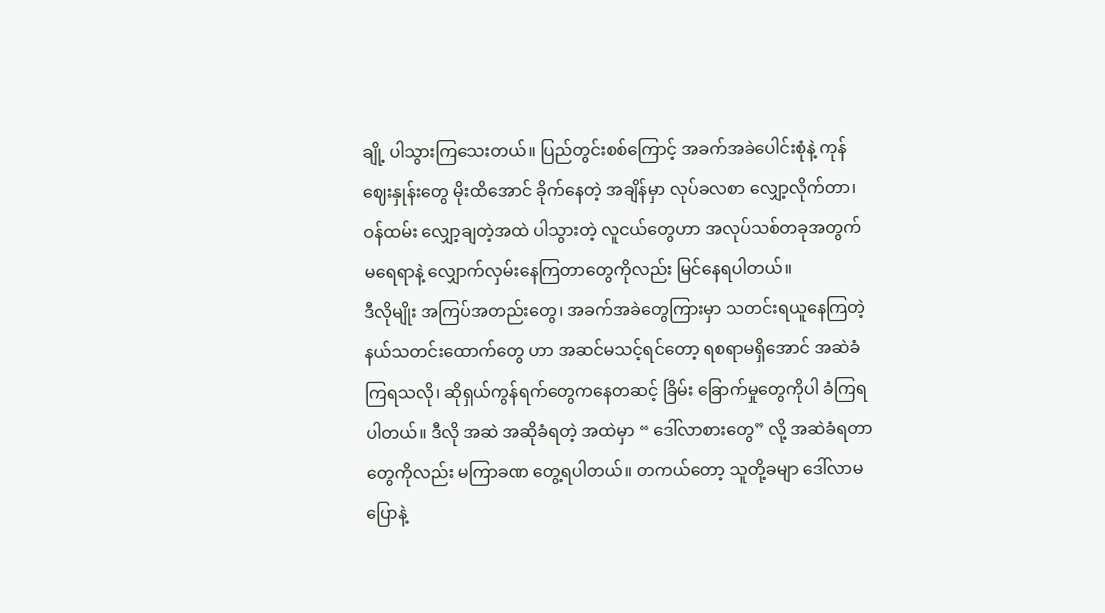ချို့ ပါသွားကြသေးတယ်။ ပြည်တွင်းစစ်ကြောင့် အခက်အခဲပေါင်းစုံနဲ့ ကုန်ဈေးနှုန်းတွေ မိုးထိအောင် ခိုက်နေတဲ့ အချိန်မှာ လုပ်ခလစာ လျှော့လိုက်တာ၊ ဝန်ထမ်း လျှော့ချတဲ့အထဲ ပါသွားတဲ့ လူငယ်တွေဟာ အလုပ်သစ်တခုအတွက် မရေရာနဲ့ လျှောက်လှမ်းနေကြတာတွေကိုလည်း မြင်နေရပါတယ်။
ဒီလိုမျိုး အကြပ်အတည်းတွေ၊ အခက်အခဲတွေကြားမှာ သတင်းရယူနေကြတဲ့ နယ်သတင်းထောက်တွေ ဟာ အဆင်မသင့်ရင်တော့ ရစရာမရှိအောင် အဆဲခံကြရသလို၊ ဆိုရှယ်ကွန်ရက်တွေကနေတဆင့် ခြိမ်း ခြောက်မှုတွေကိုပါ ခံကြရပါတယ်။ ဒီလို အဆဲ အဆိုခံရတဲ့ အထဲမှာ “ ဒေါ်လာစားတွေ” လို့ အဆဲခံရတာ တွေကိုလည်း မကြာခဏ တွေ့ရပါတယ်။ တကယ်တော့ သူတို့ခမျာ ဒေါ်လာမပြောနဲ့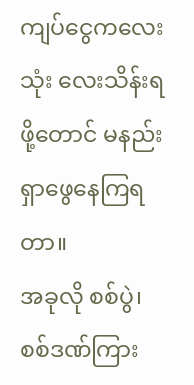ကျပ်ငွေကလေး သုံး လေးသိန်းရဖို့တောင် မနည်း ရှာဖွေနေကြရတာ။
အခုလို စစ်ပွဲ၊ စစ်ဒဏ်ကြား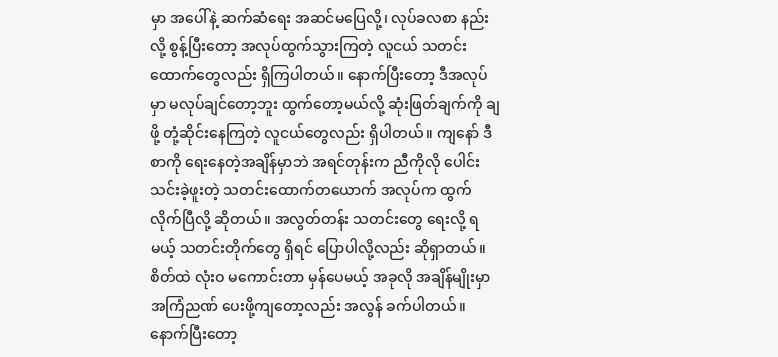မှာ အပေါ်နဲ့ ဆက်ဆံရေး အဆင်မပြေလို့၊ လုပ်ခလစာ နည်းလို့ စွန့်ပြီးတော့ အလုပ်ထွက်သွားကြတဲ့ လူငယ် သတင်းထောက်တွေလည်း ရှိကြပါတယ်။ နောက်ပြီးတော့ ဒီအလုပ်မှာ မလုပ်ချင်တော့ဘူး ထွက်တော့မယ်လို့ ဆုံးဖြတ်ချက်ကို ချဖို့ တုံ့ဆိုင်းနေကြတဲ့ လူငယ်တွေလည်း ရှိပါတယ်။ ကျနော် ဒီစာကို ရေးနေတဲ့အချိန်မှာဘဲ အရင်တုန်းက ညီကိုလို ပေါင်းသင်းခဲ့ဖူးတဲ့ သတင်းထောက်တယောက် အလုပ်က ထွက်လိုက်ပြီလို့ ဆိုတယ်။ အလွတ်တန်း သတင်းတွေ ရေးလို့ ရမယ့် သတင်းတိုက်တွေ ရှိရင် ပြောပါလို့လည်း ဆိုရှာတယ်။ စိတ်ထဲ လုံးဝ မကောင်းတာ မှန်ပေမယ့် အခုလို အချိန်မျိုးမှာ အကြံညဏ် ပေးဖို့ကျတော့လည်း အလွန် ခက်ပါတယ်။
နောက်ပြီးတော့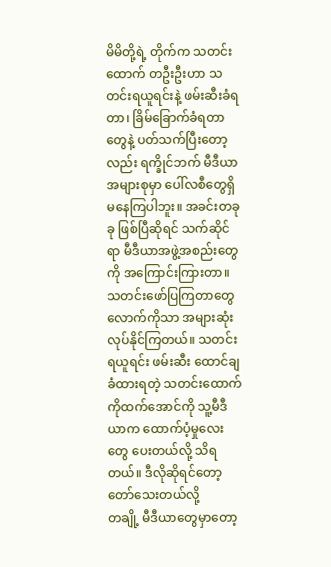မိမိတို့ရဲ့ တိုက်က သတင်းထောက် တဦးဦးဟာ သတင်းရယူရင်းနဲ့ ဖမ်းဆီးခံရတာ၊ ခြိမ်ခြောက်ခံရတာတွေနဲ့ ပတ်သက်ပြီးတော့လည်း ရက္ခိုင်ဘက် မီဒီယာအများစုမှာ ပေါ်လစီတွေရှိ မနေကြပါဘူး။ အခင်းတခုခု ဖြစ်ပြီဆိုရင် သက်ဆိုင်ရာ မီဒီယာအဖွဲ့အစည်းတွေကို အကြောင်းကြားတာ။ သတင်းဖော်ပြကြတာတွေလောက်ကိုသာ အများဆုံး လုပ်နိုင်ကြတယ်။ သတင်းရယူရင်း ဖမ်းဆီး ထောင်ချခံထားရတဲ့ သတင်းထောက် ကိုထက်အောင်ကို သူ့မီဒီယာက ထောက်ပံ့မှုလေးတွေ ပေးတယ်လို့ သိရတယ်။ ဒီလိုဆိုရင်တော့ တော်သေးတယ်လို့
တချို့ မီဒီယာတွေမှာတော့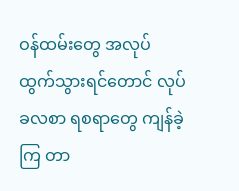ဝန်ထမ်းတွေ အလုပ်ထွက်သွားရင်တောင် လုပ်ခလစာ ရစရာတွေ ကျန်ခဲ့ကြ တာ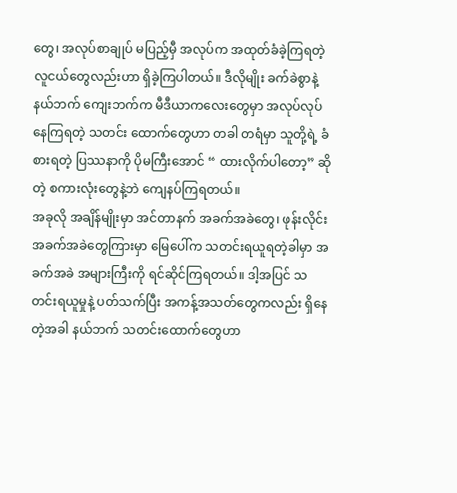တွေ၊ အလုပ်စာချုပ် မပြည့်မှီ အလုပ်က အထုတ်ခံခဲ့ကြရတဲ့ လူငယ်တွေလည်းဟာ ရှိခဲ့ကြပါတယ်။ ဒီလိုမျိုး ခက်ခဲစွာနဲ့ နယ်ဘက် ကျေးဘက်က မီဒီယာကလေးတွေမှာ အလုပ်လုပ်နေကြရတဲ့ သတင်း ထောက်တွေဟာ တခါ တရံမှာ သူတို့ရဲ့ ခံစားရတဲ့ ပြဿနာကို ပိုမကြီးအောင် “ ထားလိုက်ပါတော့” ဆိုတဲ့ စကားလုံးတွေနဲ့ဘဲ ကျေနပ်ကြရတယ်။
အခုလို အချိန်မျိုးမှာ အင်တာနက် အခက်အခဲတွေ၊ ဖုန်းလိုင်း အခက်အခဲတွေကြားမှာ မြေပေါ်က သတင်းရယူရတဲ့ခါမှာ အခက်အခဲ အများကြီးကို ရင်ဆိုင်ကြရတယ်။ ဒါ့အပြင် သတင်းရယူမှုနဲ့ ပတ်သက်ပြီး အကန့်အသတ်တွေကလည်း ရှိနေတဲ့အခါ နယ်ဘက် သတင်းထောက်တွေဟာ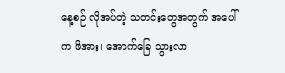နေ့စဉ် လိုအပ်တဲ့ သတင်းတွေအတွက် အပေါ်က ဖိအား၊ အောက်ခြေ သွားလာ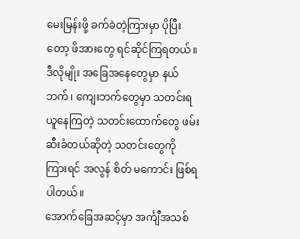မေးမြန်းဖို့ ခက်ခဲတဲ့ကြားမှာ ပိုပြီးတော့ ဖိအားတွေ ရင်ဆိုင်ကြရတယ်။ ဒီလိုမျိုး အခြေအနေတွေမှာ နယ်ဘက်၊ ကျေးဘက်တွေမှာ သတင်းရယူနေကြတဲ့ သတင်းထောက်တွေ ဖမ်းဆီးခံတယ်ဆိုတဲ့ သတင်းတွေကို ကြားရင် အလွန် စိတ် မကောင်း ဖြစ်ရပါတယ်။
အောက်ခြေအဆင့်မှာ အင်္ကျီအသစ်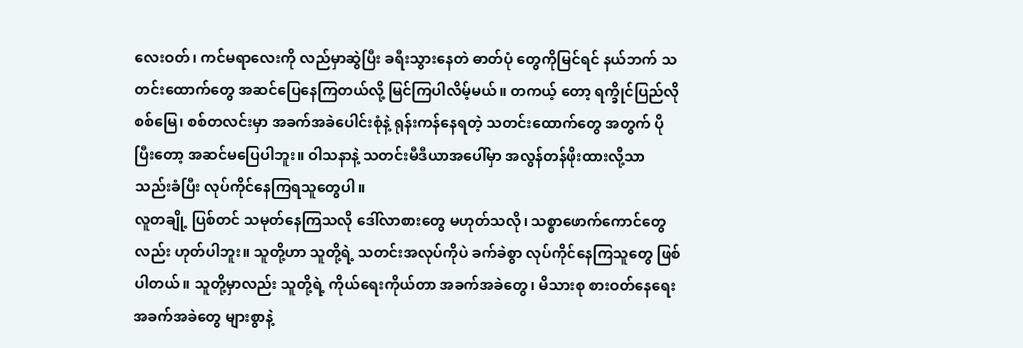လေးဝတ်၊ ကင်မရာလေးကို လည်မှာဆွဲပြီး ခရီးသွားနေတဲ ဓာတ်ပုံ တွေကိုမြင်ရင် နယ်ဘက် သတင်းထောက်တွေ အဆင်ပြေနေကြတယ်လို့ မြင်ကြပါလိမ့်မယ်။ တကယ့် တော့ ရက္ခိုင်ပြည်လို စစ်မြေ၊ စစ်တလင်းမှာ အခက်အခဲပေါင်းစုံနဲ့ ရုန်းကန်နေရတဲ့ သတင်းထောက်တွေ အတွက် ပိုပြီးတော့ အဆင်မပြေပါဘူး။ ဝါသနာနဲ့ သတင်းမီဒီယာအပေါ်မှာ အလွန်တန်ဖိုးထားလို့သာ သည်းခံပြီး လုပ်ကိုင်နေကြရသူတွေပါ။
လူတချို့ ပြစ်တင် သမုတ်နေကြသလို ဒေါ်လာစားတွေ မဟုတ်သလို၊ သစ္စာဖောက်ကောင်တွေလည်း ဟုတ်ပါဘူး။ သူတို့ဟာ သူတို့ရဲ့ သတင်းအလုပ်ကိုပဲ ခက်ခဲစွာ လုပ်ကိုင်နေကြသူတွေ ဖြစ်ပါတယ်။ သူတို့မှာလည်း သူတို့ရဲ့ ကိုယ်ရေးကိုယ်တာ အခက်အခဲတွေ၊ မိသားစု စားဝတ်နေရေး အခက်အခဲတွေ များစွာနဲ့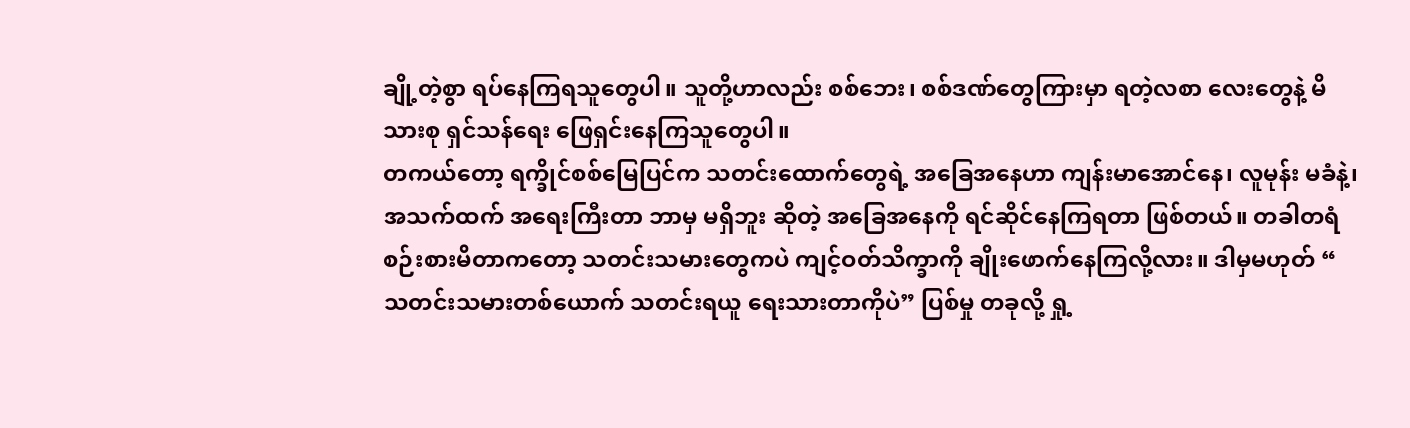ချို့တဲ့စွာ ရပ်နေကြရသူတွေပါ။ သူတို့ဟာလည်း စစ်ဘေး၊ စစ်ဒဏ်တွေကြားမှာ ရတဲ့လစာ လေးတွေနဲ့ မိသားစု ရှင်သန်ရေး ဖြေရှင်းနေကြသူတွေပါ။
တကယ်တော့ ရက္ခိုင်စစ်မြေပြင်က သတင်းထောက်တွေရဲ့ အခြေအနေဟာ ကျန်းမာအောင်နေ၊ လူမုန်း မခံနဲ့၊ အသက်ထက် အရေးကြီးတာ ဘာမှ မရှိဘူး ဆိုတဲ့ အခြေအနေကို ရင်ဆိုင်နေကြရတာ ဖြစ်တယ်။ တခါတရံ စဉ်းစားမိတာကတော့ သတင်းသမားတွေကပဲ ကျင့်ဝတ်သိက္ခာကို ချိုးဖောက်နေကြလို့လား။ ဒါမှမဟုတ် “ သတင်းသမားတစ်ယောက် သတင်းရယူ ရေးသားတာကိုပဲ” ပြစ်မှု တခုလို့ ရှု့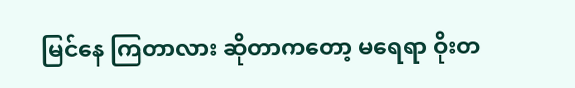မြင်နေ ကြတာလား ဆိုတာကတော့ မရေရာ ဝိုးတ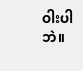ဝါးပါဘဲ။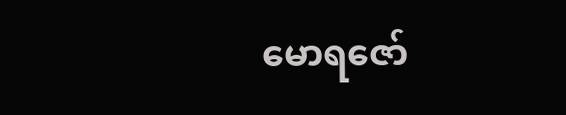မောရဇော်